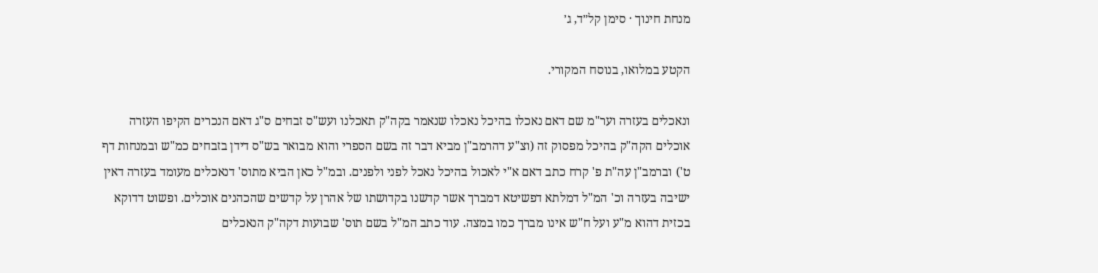מנחת חינוך · סימן קל״ד, ג׳

הקטע במלואו, בנוסח המקורי.

ונאכלים בעזרה וער"מ שם דאם נאכלו בהיכל נאכלו שנאמר בקה"ק תאכלנו ועש"ס זבחים ס"ג דאם הנכרים הקיפו העזרה אוכלים הקה"ק בהיכל מפסוק זה (וצ"ע דהרמב"ן מביא דבר זה בשם הספרי והוא מבואר בש"ס דידן בזבחים כמ"ש ובמנחות דף ט') וברמב"ן עה"ת פ' קרח כתב דאם א"י לאכול בהיכל נאכל לפני ולפנים. ובמ"ל כאן הביא מתוס' דנאכלים מעומד בעזרה דאין ישיבה בעזרה וכ' המ"ל דמלתא דפשיטא דמברך אשר קדשנו בקדושתו של אהרן על קדשים שהכהנים אוכלים. ופשוט דדוקא בכזית דהוא מ"ע ועל ח"ש אינו מברך כמו במצה. עוד כתב המ"ל בשם תוס' שבועות דקה"ק הנאכלים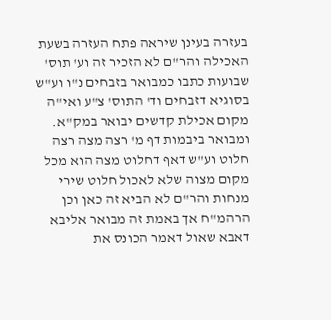בעזרה בעינן שיראה פתח העזרה בשעת האכילה והר"ם לא הזכיר זה וע' תוס' שבועות כתבו כמבואר בזבחים נ"ו וע"ש בסוגיא דזבחים וד' התוס' צ"ע ואי"ה מקום אכילת קדשים יבואר במק"א. ומבואר ביבמות דף מ' רצה מצה רצה חלוט וע"ש דאף דחלוט מצה הוא מכל מקום מצוה שלא לאכול חלוט שירי מנחות והר"ם לא הביא זה כאן וכן הרהמ"ח אך באמת זה מבואר אליבא דאבא שאול דאמר הכונס את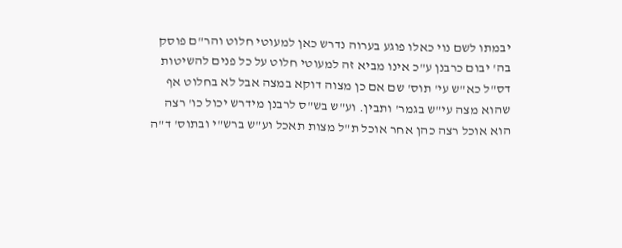יבמתו לשם נוי כאלו פוגע בערוה נדרש כאן למעוטי חלוט והר"ם פוסק בה' יבום כרבנן ע"כ אינו מביא זה למעוטי חלוט על כל פנים להשיטות דס"ל כא"ש עי' תוס' שם אם כן מצוה דוקא במצה אבל לא בחלוט אף שהוא מצה עי"ש בגמר' ותבין. וע"ש בש"ס לרבנן מידרש יכול כו' רצה הוא אוכל רצה כהן אחר אוכל ת"ל מצות תאכל וע"ש ברש"י ובתוס' ד"ה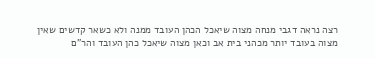רצה נראה דגבי מנחה מצוה שיאכל הכהן העובד ממנה ולא כשאר קדשים שאין מצוה בעובד יותר מכהני בית אב וכאן מצוה שיאכל כהן העובד והר"ם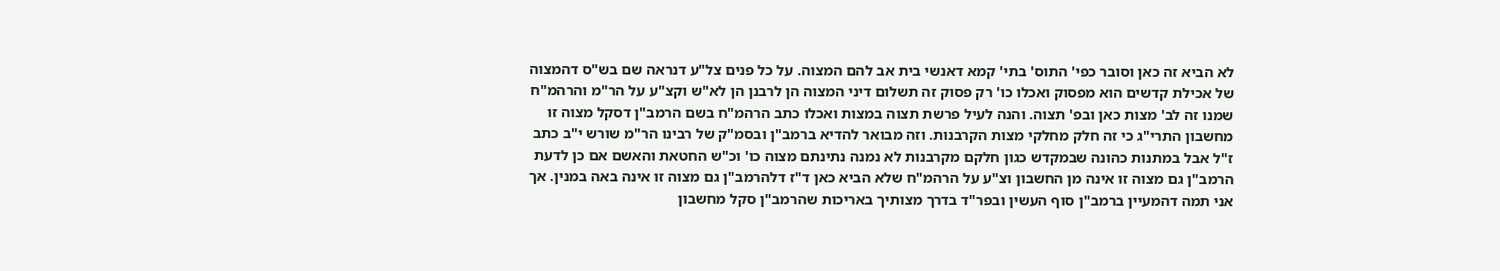לא הביא זה כאן וסובר כפי' התוס' בתי' קמא דאנשי בית אב להם המצוה. על כל פנים צל"ע דנראה שם בש"ס דהמצוה של אכילת קדשים הוא מפסוק ואכלו כו' רק פסוק זה תשלום דיני המצוה הן לרבנן הן לא"ש וקצ"ע על הר"מ והרהמ"ח שמנו זה לב' מצות כאן ובפ' תצוה. והנה לעיל פרשת תצוה במצות ואכלו כתב הרהמ"ח בשם הרמב"ן דסקל מצוה זו מחשבון התרי"ג כי זה חלק מחלקי מצות הקרבנות. וזה מבואר להדיא ברמב"ן ובסמ"ק של רבינו הר"מ שורש י"ב כתב ז"ל אבל במתנות כהונה שבמקדש כגון חלקם מקרבנות לא נמנה נתינתם מצוה כו' וכ"ש החטאת והאשם אם כן לדעת הרמב"ן גם מצוה זו אינה מן החשבון וצ"ע על הרהמ"ח שלא הביא כאן ד"ז דלהרמב"ן גם מצוה זו אינה באה במנין. אך אני תמה דהמעיין ברמב"ן סוף העשין ובפר"ד בדרך מצותיך באריכות שהרמב"ן סקל מחשבון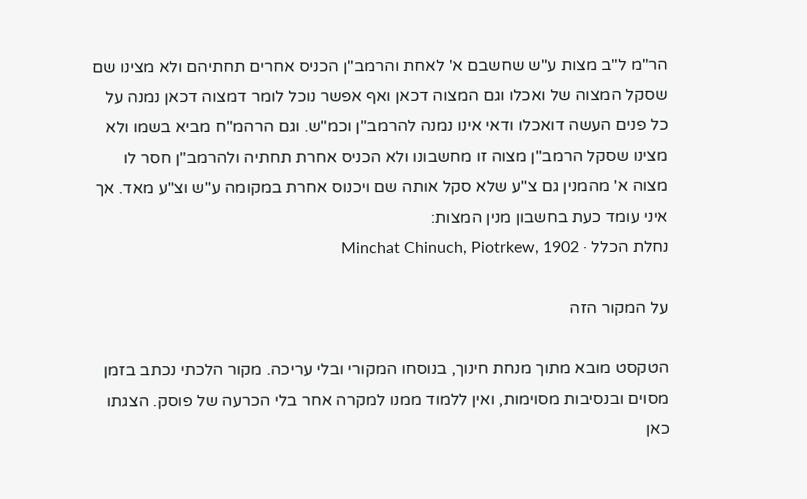הר"מ ל"ב מצות ע"ש שחשבם א' לאחת והרמב"ן הכניס אחרים תחתיהם ולא מצינו שם שסקל המצוה של ואכלו וגם המצוה דכאן ואף אפשר נוכל לומר דמצוה דכאן נמנה על כל פנים העשה דואכלו ודאי אינו נמנה להרמב"ן וכמ"ש. וגם הרהמ"ח מביא בשמו ולא מצינו שסקל הרמב"ן מצוה זו מחשבונו ולא הכניס אחרת תחתיה ולהרמב"ן חסר לו מצוה א' מהמנין גם צ"ע שלא סקל אותה שם ויכנוס אחרת במקומה ע"ש וצ"ע מאד. אך איני עומד כעת בחשבון מנין המצות:
נחלת הכלל · Minchat Chinuch, Piotrkew, 1902

על המקור הזה

הטקסט מובא מתוך מנחת חינוך, בנוסחו המקורי ובלי עריכה. מקור הלכתי נכתב בזמן מסוים ובנסיבות מסוימות, ואין ללמוד ממנו למקרה אחר בלי הכרעה של פוסק. הצגתו כאן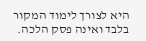היא לצורך לימוד המקור בלבד ואינה פסק הלכה.